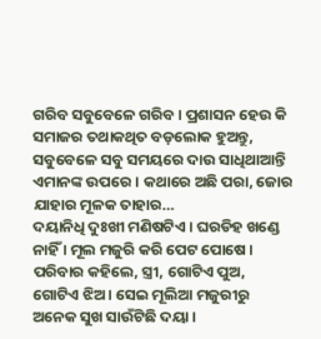ଗରିବ ସବୁବେଳେ ଗରିବ । ପ୍ରଶାସନ ହେଉ କି ସମାଜର ତଥାକଥିତ ବଡ଼ଲୋକ ହୁଅନ୍ତୁ, ସବୁବେଳେ ସବୁ ସମୟରେ ଦାଉ ସାଧିଥାଆନ୍ତି ଏମାନଙ୍କ ଉପରେ । କଥାରେ ଅଛି ପରା, ଜୋର ଯାହାର ମୂଳକ ତାହାର…
ଦୟାନିଧି ଦୁଃଖୀ ମଣିଷଟିଏ । ଘରଡିହ ଖଣ୍ଡେ ନାହିଁ । ମୂଲ ମଜୁରି କରି ପେଟ ପୋଷେ । ପରିବାର କହିଲେ, ସ୍ତ୍ରୀ, ଗୋଟିଏ ପୁଅ, ଗୋଟିଏ ଝିଅ । ସେଇ ମୂଲିଆ ମଜୁରୀରୁ ଅନେକ ସୁଖ ସାଉଁଟିଛି ଦୟା ।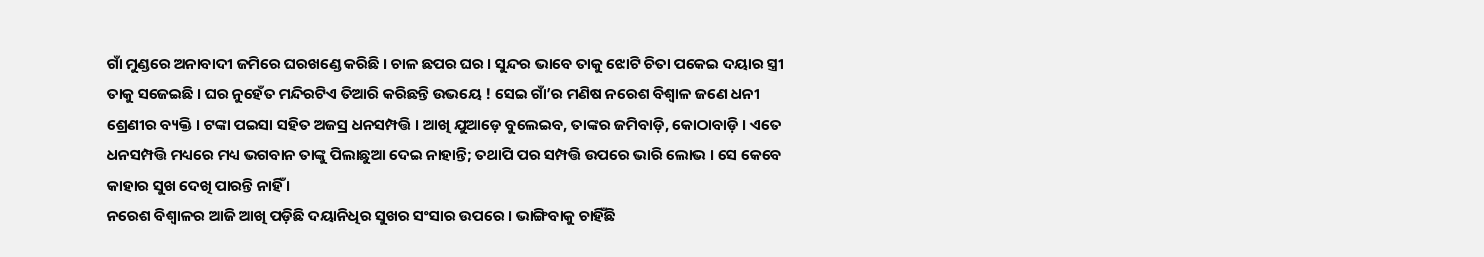ଗାଁ ମୁଣ୍ଡରେ ଅନାବାଦୀ ଜମିରେ ଘରଖଣ୍ଡେ କରିଛି । ଚାଳ ଛପର ଘର । ସୁନ୍ଦର ଭାବେ ତାକୁ ଝୋଟି ଚିତା ପକେଇ ଦୟାର ସ୍ତ୍ରୀ ତାକୁ ସଜେଇଛି । ଘର ନୁହେଁତ ମନ୍ଦିରଟିଏ ତିଆରି କରିଛନ୍ତି ଉଭୟେ ! ସେଇ ଗାଁ’ର ମଣିଷ ନରେଶ ବିଶ୍ୱାଳ ଜଣେ ଧନୀ ଶ୍ରେଣୀର ବ୍ୟକ୍ତି । ଟଙ୍କା ପଇସା ସହିତ ଅଜସ୍ର ଧନସମ୍ପତ୍ତି । ଆଖି ଯୁଆଡ଼େ ବୁଲେଇବ, ତାଙ୍କର ଜମିବାଡ଼ି, କୋଠାବାଡ଼ି । ଏତେ ଧନସମ୍ପତ୍ତି ମଧ୍ୟରେ ମଧ୍ୟ ଭଗବାନ ତାଙ୍କୁ ପିଲାଛୁଆ ଦେଇ ନାହାନ୍ତି; ତଥାପି ପର ସମ୍ପତ୍ତି ଉପରେ ଭାରି ଲୋଭ । ସେ କେବେ କାହାର ସୁଖ ଦେଖି ପାରନ୍ତି ନାହିଁ ।
ନରେଶ ବିଶ୍ୱାଳର ଆଜି ଆଖି ପଡ଼ିଛି ଦୟାନିଧିର ସୁଖର ସଂସାର ଉପରେ । ଭାଙ୍ଗିବାକୁ ଚାହିଁଛି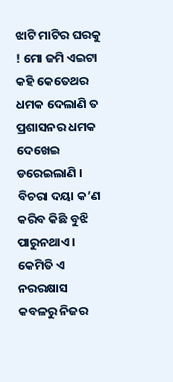ଝାଟି ମାଟିର ଘରକୁ ! ମୋ ଜମି ଏଇଟା କହି କେତେଥର ଧମକ ଦେଲାଣି ତ ପ୍ରଶାସନର ଧମକ ଦେଖେଇ ଡରେଇଲାଣି । ବିଚରା ଦୟା କ’ଣ କରିବ କିଛି ବୁଝି ପାରୁନଥାଏ । କେମିତି ଏ ନରରକ୍ଷାସ କବଳରୁ ନିଜର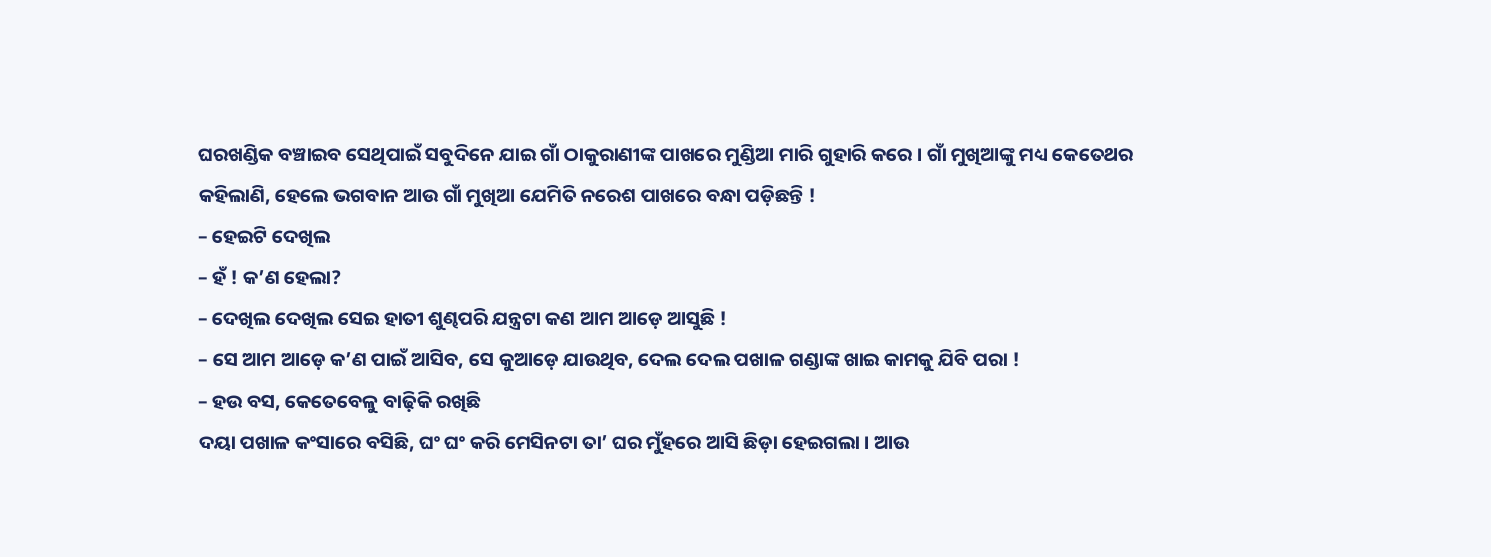ଘରଖଣ୍ଡିକ ବଞ୍ଚାଇବ ସେଥିପାଇଁ ସବୁଦିନେ ଯାଇ ଗାଁ ଠାକୁରାଣୀଙ୍କ ପାଖରେ ମୁଣ୍ଡିଆ ମାରି ଗୁହାରି କରେ । ଗାଁ ମୁଖିଆଙ୍କୁ ମଧ୍ୟ କେତେଥର କହିଲାଣି, ହେଲେ ଭଗବାନ ଆଉ ଗାଁ ମୁଖିଆ ଯେମିତି ନରେଶ ପାଖରେ ବନ୍ଧା ପଡ଼ିଛନ୍ତି !
– ହେଇଟି ଦେଖିଲ
– ହଁ ! କ’ଣ ହେଲା?
– ଦେଖିଲ ଦେଖିଲ ସେଇ ହାତୀ ଶୁଣ୍ଢପରି ଯନ୍ତ୍ରଟା କଣ ଆମ ଆଡ଼େ ଆସୁଛି !
– ସେ ଆମ ଆଡ଼େ କ’ଣ ପାଇଁ ଆସିବ, ସେ କୁଆଡ଼େ ଯାଉଥିବ, ଦେଲ ଦେଲ ପଖାଳ ଗଣ୍ଡାଙ୍କ ଖାଇ କାମକୁ ଯିବି ପରା !
– ହଉ ବସ, କେତେବେଳୁ ବାଢ଼ିକି ରଖିଛି
ଦୟା ପଖାଳ କଂସାରେ ବସିଛି, ଘଂ ଘଂ କରି ମେସିନଟା ତା’ ଘର ମୁଁହରେ ଆସି ଛିଡ଼ା ହେଇଗଲା । ଆଉ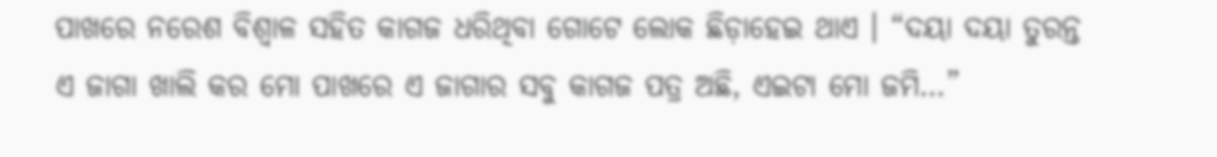ପାଖରେ ନରେଶ ବିଶ୍ୱାଳ ସହିତ କାଗଜ ଧରିଥିବା ଗୋଟେ ଲୋକ ଛିଡ଼ାହେଇ ଥାଏ । “ଦୟା ଦୟା ତୁରନ୍ତ ଏ ଜାଗା ଖାଲି କର ମୋ ପାଖରେ ଏ ଜାଗାର ସବୁ କାଗଜ ପତ୍ର ଅଛି, ଏଇଟା ମୋ ଜମି…”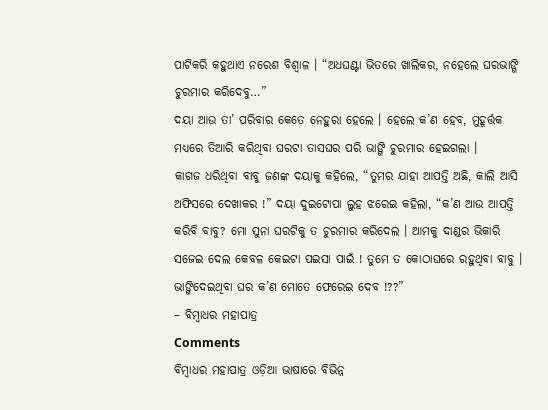ପାଟିକରି କହୁଥାଏ ନରେଶ ବିଶ୍ୱାଳ । “ଅଧଘଣ୍ଟା ଭିତରେ ଖାଲିକର, ନହେଲେ ଘରଭାଙ୍ଗି ଚୁରମାର କରିଦେବୁ…”
ଦୟା ଆଉ ତା’ ପରିବାର କେତେ ନେହୁରା ହେଲେ । ହେଲେ କ’ଣ ହେବ, ମୁହୂର୍ତ୍ତକ ମଧ୍ୟରେ ତିଆରି କରିଥିବା ଘରଟା ତାସଘର ପରି ଭାଙ୍ଗି ଚୁରମାର ହେଇଗଲା ।
କାଗଜ ଧରିଥିବା ବାବୁ ଜଣଙ୍କ ଦୟାକୁ କହିଲେ, “ତୁମର ଯାହା ଆପତ୍ତି ଅଛି, କାଲି ଆସି ଅଫିସରେ ଦେଖାକର !” ଦୟା ଦୁଇଟୋପା ଲୁହ ଝରେଇ କହିଲା, “କ’ଣ ଆଉ ଆପତ୍ତି କରିବି ବାବୁ? ମୋ ସୁନା ଘରଟିକୁ ତ ଚୁରମାର କରିଦେଲ । ଆମକୁ ଦାଣ୍ଡର ଭିକାରି ସଜେଇ ଦେଲ କେବଳ କେଇଟା ପଇସା ପାଇଁ ! ତୁମେ ତ କୋଠାଘରେ ରହୁଥିବା ବାବୁ । ଭାଙ୍ଗିଦେଇଥିବା ଘର କ’ଣ ମୋତେ ଫେରେଇ ଦେବ !??”
– ବିମ୍ବାଧର ମହାପାତ୍ର
Comments
ବିମ୍ବାଧର ମହାପାତ୍ର ଓଡ଼ିଆ ଭାଷାରେ ବିଭିନ୍ନ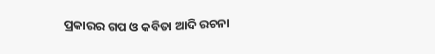ପ୍ରକାରର ଗପ ଓ କବିତା ଆଦି ରଚନା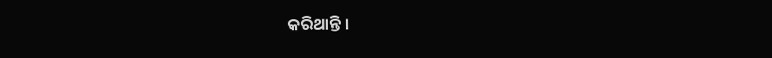କରିଥାନ୍ତି ।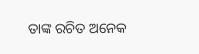ତାଙ୍କ ରଚିତ ଅନେକ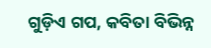ଗୁଡ଼ିଏ ଗପ, କବିତା ବିଭିନ୍ନ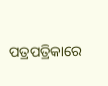ପତ୍ରପତ୍ରିକାରେ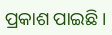ପ୍ରକାଶ ପାଇଛି ।